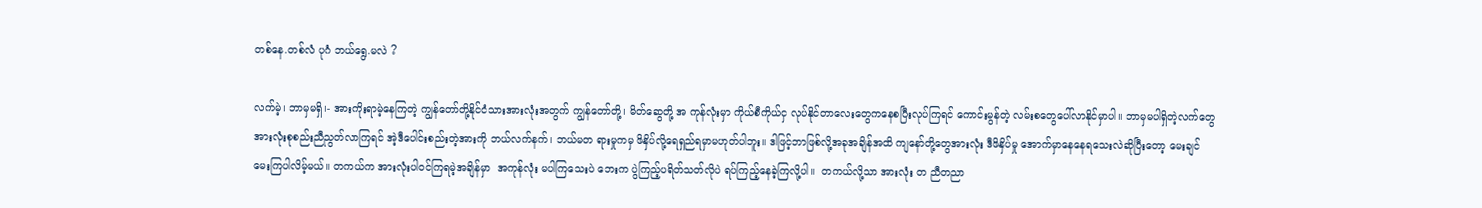တစ်နေ.တစ်လံ ပုဂံ ဘယ်ရွေ.မလဲ ?

လက်မဲ့၊ ဘာမှမရှိ၊- အားကိုးရာမဲ့နေကြတဲ့ ကျွန်တော်တို့နိုင်ငံသားအားလုံးအတွက် ကျွန်တော်တို့၊ မိတ်ဆွေတို့ အ ကုန်လုံးမှာ ကိုယ်စီကိုယ်ငှ လုပ်နိုင်တာလေးတွေကနေစပြီးလုပ်ကြရင် ကောင်းမွန်တဲ့ လမ်းစတွေပေါ်လာနိုင်မှာပါ။ ဘာမှမပါရှိတဲ့လက်တွေအားလုံးစုစည်းညီညွတ်လာကြရင် အဲ့ဒီပေါင်းစည်းတဲ့အားကို ဘယ်လက်နက်၊ ဘယ်မတ ရားမှုကမှ ဖိနှိပ်လို့ရေရှည်ရမှာမဟုတ်ပါဘူး။ ဒါဖြင့်ဘာဖြစ်လို့အခုအချိန်အထိ ကျနော်တို့တွေအားလုံး ဒီဖိနှိပ်မှု အောက်မှာနေနေရသေးလဲဆိုပြီးတော့ မေးချင်မေးကြပါလိမ့်မယ်။ တကယ်က အားလုံးပါဝင်ကြရမဲ့အချိန်မှာ  အကုန်လုံး မပါကြသေးပဲ ဘေးက ပွဲကြည့်ပရိတ်သတ်လိုပဲ ရပ်ကြည့်နေခဲ့ကြလို့ပါ။  တကယ်လို့သာ အားလုံး တ ညီတညာ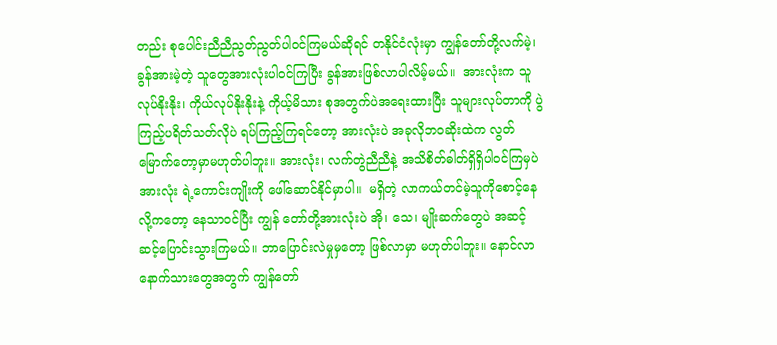တည်း စုပေါင်းညီညီညွတ်ညွတ်ပါဝင်ကြမယ်ဆိုရင် တနိုင်ငံလုံးမှာ ကျွန်တော်တို့လက်မဲ့၊ ခွန်အားမဲ့တဲ့ သူတွေအားလုံးပါဝင်ကြပြီး ခွန်အားဖြစ်လာပါလိမ့်မယ်။  အားလုံးက သူလုပ်နိုးနိုး၊ ကိုယ်လုပ်နိုးနိုးနဲ့ ကိုယ့်မိသား စုအတွက်ပဲအရေးထားပြီး သူများလုပ်တာကို ပွဲကြည့်ပရိတ်သတ်လိုပဲ ရပ်ကြည့်ကြရင်တော့ အားလုံးပဲ အခုလိုဘဝဆိုးထဲက လွတ်မြောက်တော့မှာမဟုတ်ပါဘူး။ အားလုံး၊ လက်တွဲညီညီနဲ့ အသိစိတ်ဓါတ်ရှိရှိပါဝင်ကြမှပဲ အားလုံး ရဲ့ကောင်းကျိုးကို ဖေါ်ဆောင်နိုင်မှာပါ။  မရှိတဲ့ လာကယ်တင်မဲ့သူကိုစောင့်နေလို့ကတော့ နေသာဝင်ပြီး ကျွန် တော်တို့အားလုံးပဲ အို၊ သေ၊ မျိုးဆက်တွေပဲ အဆင့်ဆင့်ပြောင်းသွားကြမယ်။ ဘာပြောင်းလဲမှုမှတော့ ဖြစ်လာမှာ မဟုတ်ပါဘူး။ နောင်လာနောက်သားတွေအတွက် ကျွန်တော်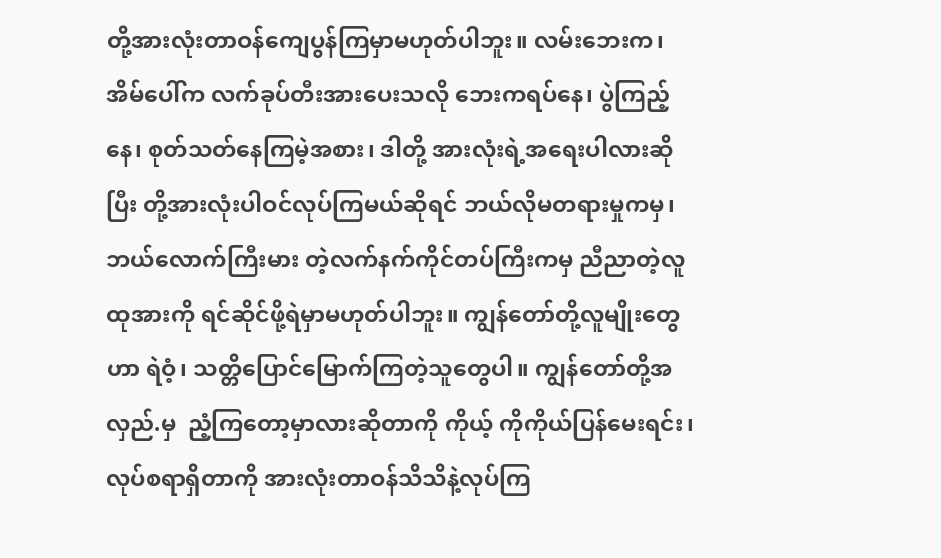တို့အားလုံးတာဝန်ကျေပွန်ကြမှာမဟုတ်ပါဘူး။ လမ်းဘေးက၊  အိမ်ပေါ်က လက်ခုပ်တီးအားပေးသလို ဘေးကရပ်နေ၊ ပွဲကြည့်နေ၊ စုတ်သတ်နေကြမဲ့အစား၊ ဒါတို့ အားလုံးရဲ့အရေးပါလားဆိုပြီး တို့အားလုံးပါဝင်လုပ်ကြမယ်ဆိုရင် ဘယ်လိုမတရားမှုကမှ၊ ဘယ်လောက်ကြီးမား တဲ့လက်နက်ကိုင်တပ်ကြီးကမှ ညီညာတဲ့လူထုအားကို ရင်ဆိုင်ဖို့ရဲမှာမဟုတ်ပါဘူး။ ကျွန်တော်တို့လူမျိုးတွေဟာ ရဲဝံ့၊ သတ္တိပြောင်မြောက်ကြတဲ့သူတွေပါ။ ကျွန်တော်တို့အလှည်.မှ  ညံ့ကြတော့မှာလားဆိုတာကို ကိုယ့် ကိုကိုယ်ပြန်မေးရင်း၊ လုပ်စရာရှိတာကို အားလုံးတာဝန်သိသိနဲ့လုပ်ကြ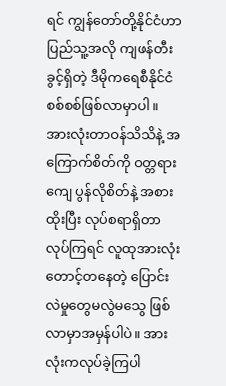ရင် ကျွန်တော်တို့နိုင်ငံဟာ ပြည်သူ့အလို ကျဖန်တီးခွင့်ရှိတဲ့ ဒီမိုကရေစီနိုင်ငံစစ်စစ်ဖြစ်လာမှာပါ။ အားလုံးတာဝန်သိသိနဲ့ အကြောက်စိတ်ကို ဝတ္တရားကျေ ပွန်လိုစိတ်နဲ့ အစားထိုးပြီး လုပ်စရာရှိတာလုပ်ကြရင် လူထုအားလုံးတောင့်တနေတဲ့ ပြောင်းလဲမှုတွေမလွဲမသွေ ဖြစ်လာမှာအမှန်ပါပဲ။ အားလုံးကလုပ်ခဲ့ကြပါ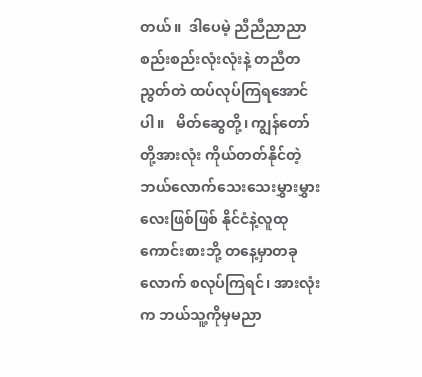တယ်။  ဒါပေမဲ့ ညီညီညာညာစည်းစည်းလုံးလုံးနဲ့ တညီတညွတ်တဲ ထပ်လုပ်ကြရအောင်ပါ။   မိတ်ဆွေတို့၊ ကျွန်တော်တို့အားလုံး ကိုယ်တတ်နိုင်တဲ့ဘယ်လောက်သေးသေးမွှားမွှားလေးဖြစ်ဖြစ် နိုင်ငံနဲ့လူထု ကောင်းစားဘို့ တနေ့မှာတခုလောက် စလုပ်ကြရင်၊ အားလုံးက ဘယ်သူ့ကိုမှမညာ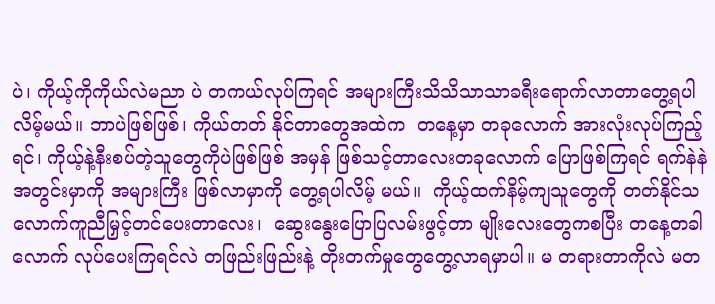ပဲ၊ ကိုယ့်ကိုကိုယ်လဲမညာ ပဲ တကယ်လုပ်ကြရင် အများကြီးသိသိသာသာခရီးရောက်လာတာတွေ့ရပါလိမ့်မယ်။ ဘာပဲဖြစ်ဖြစ်၊ ကိုယ်တတ် နိုင်တာတွေအထဲက  တနေ့မှာ တခုလောက် အားလုံးလုပ်ကြည့်ရင်၊ ကိုယ့်နဲ့နီးစပ်တဲ့သူတွေကိုပဲဖြစ်ဖြစ် အမှန် ဖြစ်သင့်တာလေးတခုလောက် ပြောဖြစ်ကြရင် ရက်နဲနဲအတွင်းမှာကို အများကြီး ဖြစ်လာမှာကို တွေ့ရပါလိမ့် မယ်။  ကိုယ့်ထက်နိမ့်ကျသူတွေကို တတ်နိုင်သလောက်ကူညီမြှင့်တင်ပေးတာလေး၊  ဆွေးနွေးပြောပြလမ်းဖွင့်တာ မျိုးလေးတွေကစပြီး တနေ့တခါလောက် လုပ်ပေးကြရင်လဲ တဖြည်းဖြည်းနဲ့ တိုးတက်မှုတွေတွေ့လာရမှာပါ။ မ တရားတာကိုလဲ မတ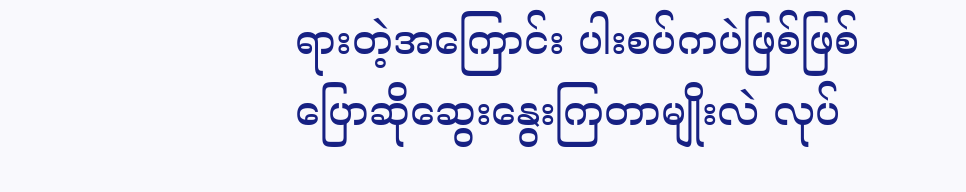ရားတဲ့အကြောင်း ပါးစပ်ကပဲဖြစ်ဖြစ်ပြောဆိုဆွေးနွေးကြတာမျိုးလဲ လုပ်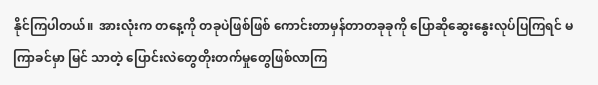နိုင်ကြပါတယ်။  အားလုံးက တနေ့ကို တခုပဲဖြစ်ဖြစ် ကောင်းတာမှန်တာတခုခုကို ပြောဆိုဆွေးနွေးလုပ်ပြကြရင် မကြာခင်မှာ မြင် သာတဲ့ ပြောင်းလဲတွေတိုးတက်မှုတွေဖြစ်လာကြ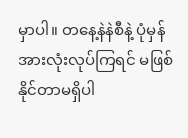မှာပါ။ တနေ့နဲနဲစီနဲ့ ပုံမှန်အားလုံးလုပ်ကြရင် မဖြစ်နိုင်တာမရှိပါ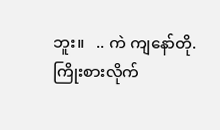ဘူး။   .. ကဲ ကျနော်တို. ကြိုးစားလိုက်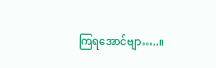ကြရအောင်ဗျာ…..။